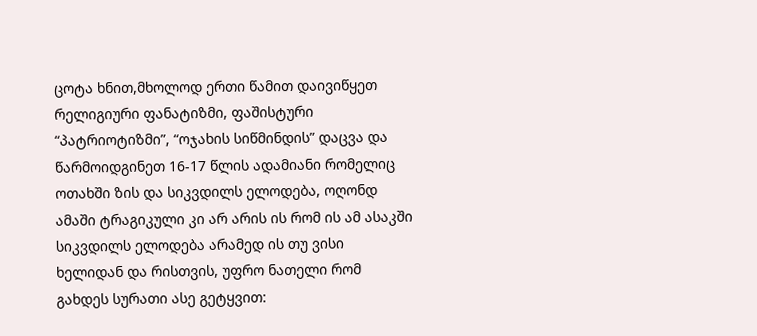ცოტა ხნით,მხოლოდ ერთი წამით დაივიწყეთ რელიგიური ფანატიზმი, ფაშისტური “პატრიოტიზმი”, “ოჯახის სიწმინდის” დაცვა და წარმოიდგინეთ 16-17 წლის ადამიანი რომელიც ოთახში ზის და სიკვდილს ელოდება, ოღონდ ამაში ტრაგიკული კი არ არის ის რომ ის ამ ასაკში სიკვდილს ელოდება არამედ ის თუ ვისი ხელიდან და რისთვის, უფრო ნათელი რომ გახდეს სურათი ასე გეტყვით: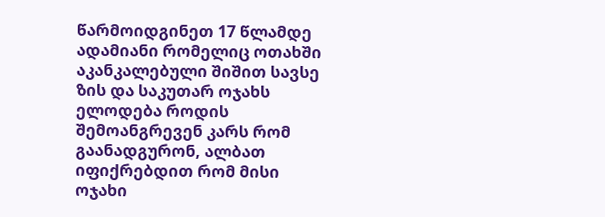წარმოიდგინეთ 17 წლამდე ადამიანი რომელიც ოთახში აკანკალებული შიშით სავსე ზის და საკუთარ ოჯახს ელოდება როდის შემოანგრევენ კარს რომ გაანადგურონ, ალბათ იფიქრებდით რომ მისი ოჯახი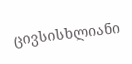ცივსისხლიანი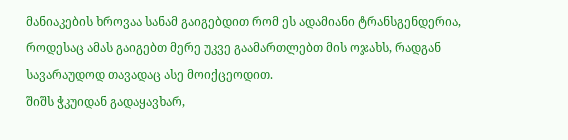მანიაკების ხროვაა სანამ გაიგებდით რომ ეს ადამიანი ტრანსგენდერია, როდესაც ამას გაიგებთ მერე უკვე გაამართლებთ მის ოჯახს, რადგან სავარაუდოდ თავადაც ასე მოიქცეოდით.
შიშს ჭკუიდან გადაყავხარ,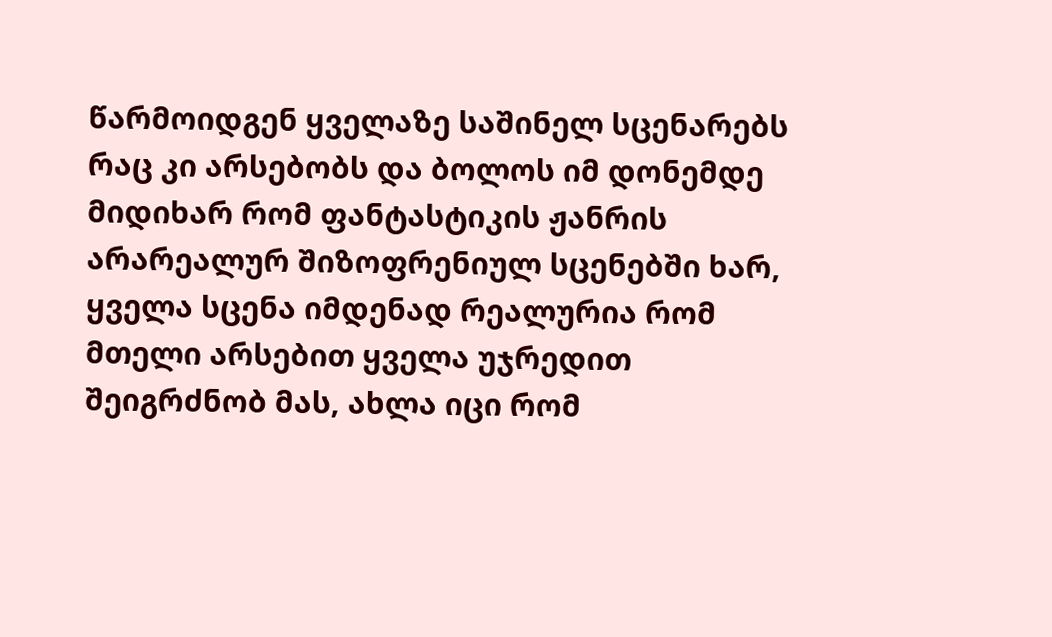წარმოიდგენ ყველაზე საშინელ სცენარებს რაც კი არსებობს და ბოლოს იმ დონემდე მიდიხარ რომ ფანტასტიკის ჟანრის არარეალურ შიზოფრენიულ სცენებში ხარ, ყველა სცენა იმდენად რეალურია რომ მთელი არსებით ყველა უჯრედით შეიგრძნობ მას, ახლა იცი რომ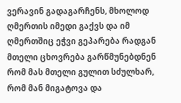ვერავინ გადაგარჩენს, მხოლოდ ღმერთის იმედი გაქვს და იმ ღმერთშიც ეჭვი გეპარება რადგან მთელი ცხოვრება გარწმუნებდნენ რომ მას მთელი გულით სძულხარ, რომ მან მიგატოვა და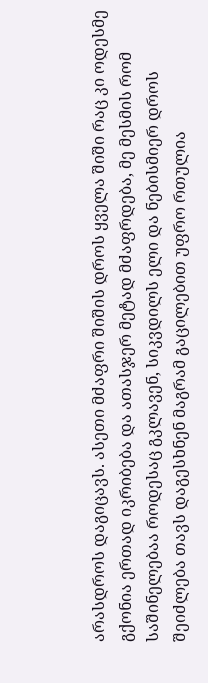არასდროს დაგიცავს. ასეთი მძაფრი შიშის დროს ყველა შიში რაც კი ოდესმე გქონია ერთად იკრიბება და ათასჯერ მეტად მძაფრდება, მე მესმის რომ საშინელებაა როდესაც გკლავენ, სიკვდილს ელი და ნებისმიერ დროს შეიძლება თავს დაგესხნენ მაგრამ გაცილებით უფრო რთულია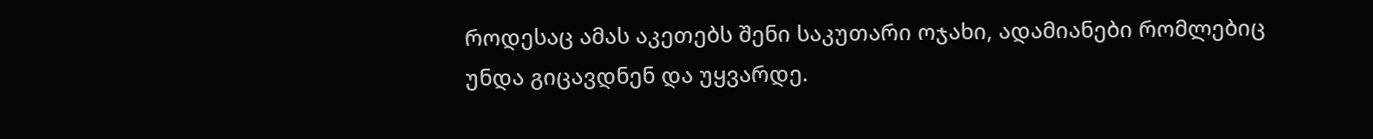როდესაც ამას აკეთებს შენი საკუთარი ოჯახი, ადამიანები რომლებიც უნდა გიცავდნენ და უყვარდე.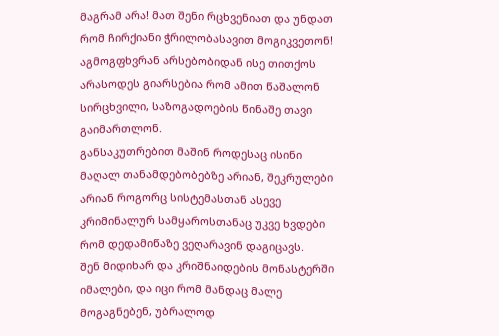მაგრამ არა! მათ შენი რცხვენიათ და უნდათ რომ ჩირქიანი ჭრილობასავით მოგიკვეთონ! აგმოგფხვრან არსებობიდან ისე თითქოს არასოდეს გიარსებია რომ ამით წაშალონ სირცხვილი, საზოგადოების წინაშე თავი გაიმართლონ.
განსაკუთრებით მაშინ როდესაც ისინი მაღალ თანამდებობებზე არიან, შეკრულები არიან როგორც სისტემასთან ასევე კრიმინალურ სამყაროსთანაც უკვე ხვდები რომ დედამიწაზე ვეღარავინ დაგიცავს.
შენ მიდიხარ და კრიშნაიდების მონასტერში იმალები, და იცი რომ მანდაც მალე მოგაგნებენ, უბრალოდ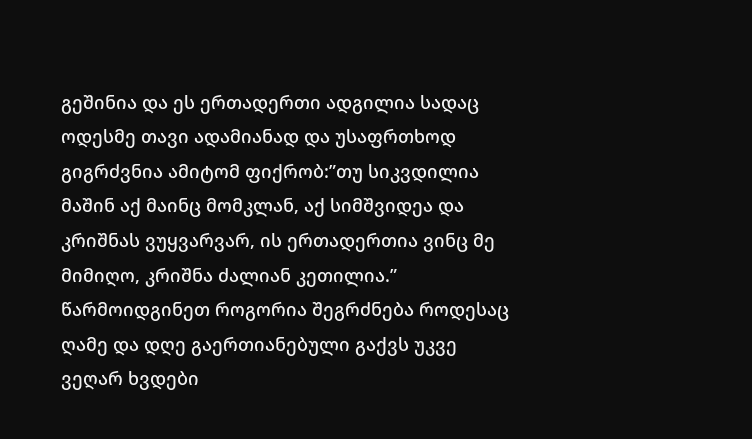გეშინია და ეს ერთადერთი ადგილია სადაც ოდესმე თავი ადამიანად და უსაფრთხოდ გიგრძვნია ამიტომ ფიქრობ:”თუ სიკვდილია მაშინ აქ მაინც მომკლან, აქ სიმშვიდეა და კრიშნას ვუყვარვარ, ის ერთადერთია ვინც მე მიმიღო, კრიშნა ძალიან კეთილია.”
წარმოიდგინეთ როგორია შეგრძნება როდესაც ღამე და დღე გაერთიანებული გაქვს უკვე ვეღარ ხვდები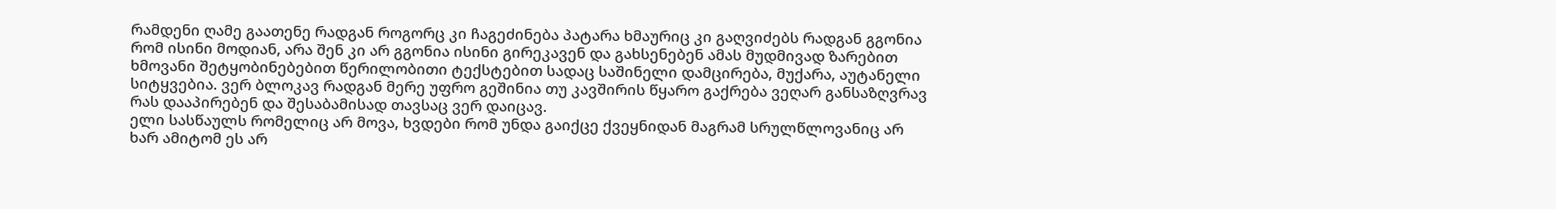რამდენი ღამე გაათენე რადგან როგორც კი ჩაგეძინება პატარა ხმაურიც კი გაღვიძებს რადგან გგონია რომ ისინი მოდიან, არა შენ კი არ გგონია ისინი გირეკავენ და გახსენებენ ამას მუდმივად ზარებით ხმოვანი შეტყობინებებით წერილობითი ტექსტებით სადაც საშინელი დამცირება, მუქარა, აუტანელი სიტყვებია. ვერ ბლოკავ რადგან მერე უფრო გეშინია თუ კავშირის წყარო გაქრება ვეღარ განსაზღვრავ რას დააპირებენ და შესაბამისად თავსაც ვერ დაიცავ.
ელი სასწაულს რომელიც არ მოვა, ხვდები რომ უნდა გაიქცე ქვეყნიდან მაგრამ სრულწლოვანიც არ ხარ ამიტომ ეს არ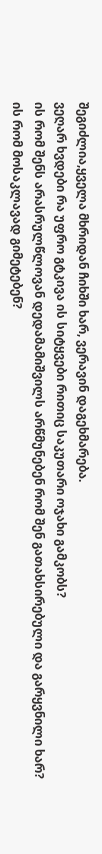შეგიძლია,ყველა მხრიდან ჩიხში ხარ, ვერავინ დაგეხმარება.
ვეღარ ხვდები რა უფრო გტკივა ის სიტყვები რითიც საკუთარი ოჯახი გამკობს?
ის რომ შენს არასრულწლოვან დედამამიშვილს არწმუნებენ რომ შენ გათახსირებული და გარყვნილი ხარ?
ის რომ მოსაკლავად გიმეტებენ?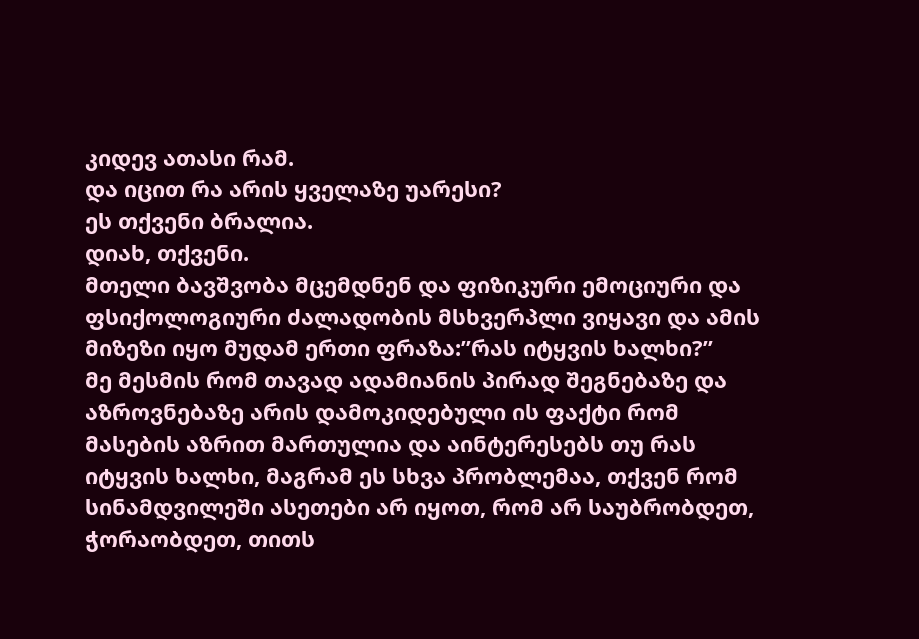კიდევ ათასი რამ.
და იცით რა არის ყველაზე უარესი?
ეს თქვენი ბრალია.
დიახ, თქვენი.
მთელი ბავშვობა მცემდნენ და ფიზიკური ემოციური და ფსიქოლოგიური ძალადობის მსხვერპლი ვიყავი და ამის მიზეზი იყო მუდამ ერთი ფრაზა:”რას იტყვის ხალხი?”
მე მესმის რომ თავად ადამიანის პირად შეგნებაზე და აზროვნებაზე არის დამოკიდებული ის ფაქტი რომ მასების აზრით მართულია და აინტერესებს თუ რას იტყვის ხალხი, მაგრამ ეს სხვა პრობლემაა, თქვენ რომ სინამდვილეში ასეთები არ იყოთ, რომ არ საუბრობდეთ, ჭორაობდეთ, თითს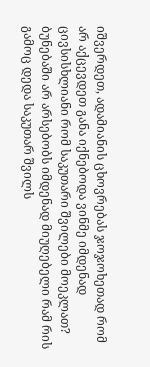იშვერდეთ, ადამიანის ცხოვრებას ჯოჯოხეთად რომ არ აქცევდეთ განა იქნებოდა ვინმე იმდენად ცივსისხლიანი რომ საკუთარი შვილები მოეკლათ? ბუნებაში არ არსებობს იმდენად მიუღებელი რამ რის გამოც დედა საკუთარ შვილს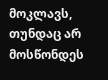მოკლავს, თუნდაც არ მოსწონდეს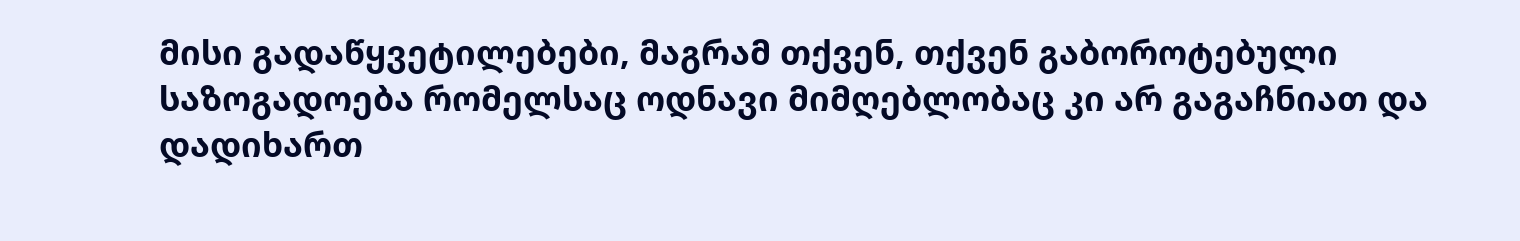მისი გადაწყვეტილებები, მაგრამ თქვენ, თქვენ გაბოროტებული საზოგადოება რომელსაც ოდნავი მიმღებლობაც კი არ გაგაჩნიათ და დადიხართ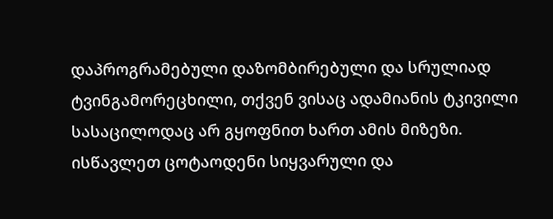დაპროგრამებული დაზომბირებული და სრულიად ტვინგამორეცხილი, თქვენ ვისაც ადამიანის ტკივილი სასაცილოდაც არ გყოფნით ხართ ამის მიზეზი.
ისწავლეთ ცოტაოდენი სიყვარული და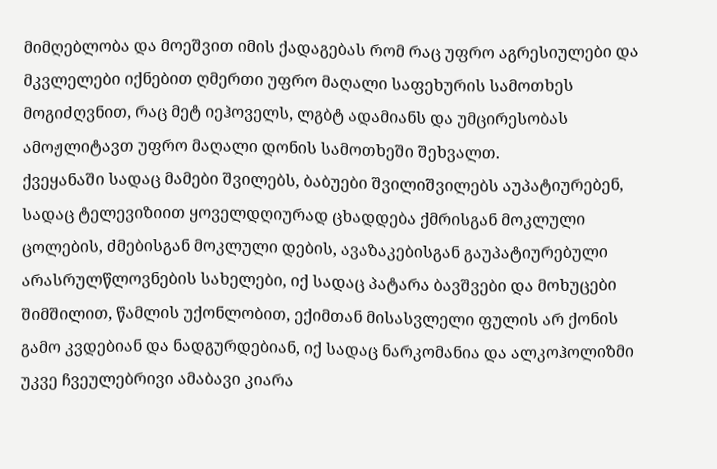მიმღებლობა და მოეშვით იმის ქადაგებას რომ რაც უფრო აგრესიულები და მკვლელები იქნებით ღმერთი უფრო მაღალი საფეხურის სამოთხეს მოგიძღვნით, რაც მეტ იეჰოველს, ლგბტ ადამიანს და უმცირესობას ამოჟლიტავთ უფრო მაღალი დონის სამოთხეში შეხვალთ.
ქვეყანაში სადაც მამები შვილებს, ბაბუები შვილიშვილებს აუპატიურებენ, სადაც ტელევიზიით ყოველდღიურად ცხადდება ქმრისგან მოკლული ცოლების, ძმებისგან მოკლული დების, ავაზაკებისგან გაუპატიურებული არასრულწლოვნების სახელები, იქ სადაც პატარა ბავშვები და მოხუცები შიმშილით, წამლის უქონლობით, ექიმთან მისასვლელი ფულის არ ქონის გამო კვდებიან და ნადგურდებიან, იქ სადაც ნარკომანია და ალკოჰოლიზმი უკვე ჩვეულებრივი ამაბავი კიარა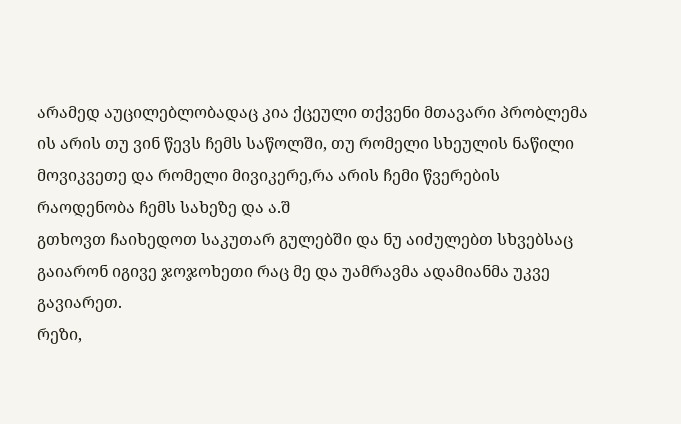არამედ აუცილებლობადაც კია ქცეული თქვენი მთავარი პრობლემა ის არის თუ ვინ წევს ჩემს საწოლში, თუ რომელი სხეულის ნაწილი მოვიკვეთე და რომელი მივიკერე,რა არის ჩემი წვერების რაოდენობა ჩემს სახეზე და ა.შ
გთხოვთ ჩაიხედოთ საკუთარ გულებში და ნუ აიძულებთ სხვებსაც გაიარონ იგივე ჯოჯოხეთი რაც მე და უამრავმა ადამიანმა უკვე გავიარეთ.
რეზი,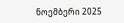ნოემბერი 2025